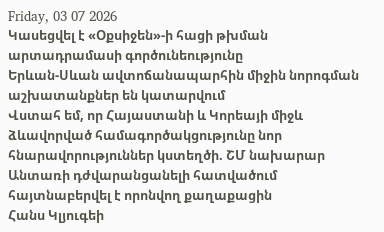Friday, 03 07 2026
Կասեցվել է «Օքսիջեն»-ի հացի թխման արտադրամասի գործունեությունը
Երևան-Սևան ավտոճանապարհին միջին նորոգման աշխատանքներ են կատարվում
Վստահ եմ, որ Հայաստանի և Կորեայի միջև ձևավորված համագործակցությունը նոր հնարավորություններ կստեղծի. ՇՄ նախարար
Անտառի դժվարանցանելի հատվածում հայտնաբերվել է որոնվող քաղաքացին
Հանս Կլյուգեի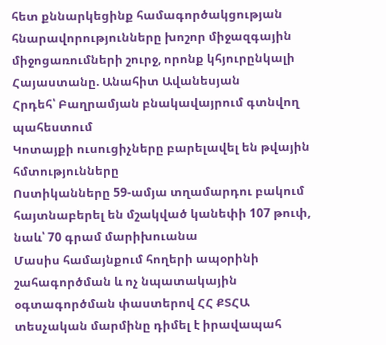հետ քննարկեցինք համագործակցության հնարավորությունները խոշոր միջազգային միջոցառումների շուրջ, որոնք կհյուրընկալի Հայաստանը. Անահիտ Ավանեսյան
Հրդեհ՝ Բաղրամյան բնակավայրում գտնվող պահեստում
Կոտայքի ուսուցիչները բարելավել են թվային հմտությունները
Ոստիկանները 59-ամյա տղամարդու բակում հայտնաբերել են մշակված կանեփի 107 թուփ, նաև՝ 70 գրամ մարիխուանա
Մասիս համայնքում հողերի ապօրինի շահագործման և ոչ նպատակային օգտագործման փաստերով ՀՀ ՔՏՀԱ տեսչական մարմինը դիմել է իրավապահ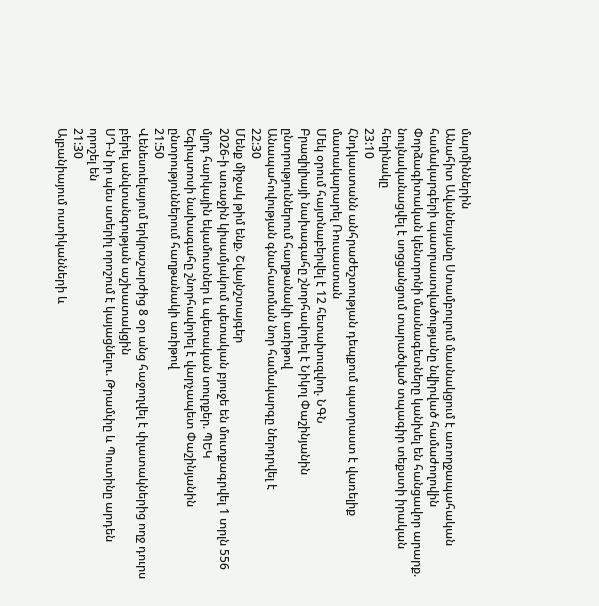մարմիններին
Անահիտ Ավանեսյանը Ստամբուլում մասնակցում է առողջապահական համակարգերի պատրաստվածությանը նվիրված համաժողովին
Փորձագիտական կենտրոնի մասնագետները կանխել են հանցավոր արարք. նույնականացվել է սոցցանցում տարածված տպագիր տեքստի իրական հեղինակը
23:10
Հնդկաստանն անհրաժեշտության դեպքում պատրաստ է վառելիք մատակարարել Ռուսաստան
Մեկ օրում հայտնաբերվել է 12 հետախուզվող. ՆԳՆ
Բրազիլիայի նախագահը շնորհավորել է Նիկոլ Փաշինյանին ընտրություններում հաղթանակի առիթով
Անապահովության գնահատման նոր համակարգը ներդրվել է
22:30
Մենք միջակ թիմ ենք. Շվայնշտայգեր
2026-ի առաջին կիսամյակում պետական բյուջե են մուտքագրվել 1 տրլն 556 մլրդ հարկային եկամուտներ և պետական տուրքեր. ՊԵԿ
Եգիպտոսի նախագահը շնորհավորել է վարչապետ Փաշինյանին ընտրություններում հաղթանակի առիթով
21:50
Վենեսուելայում երկրաշարժից 8 օր անց հաջողվել է փլատակներից ողջ դուրս բերել անվտանգության աշխատակցին
ՍԴ-ն իր պես ստերիլ որոշում է կայացնելու. Թրամփը և Պուտինը արդեն որոշել են
21:30
Ալբանիայում ոստիկանների և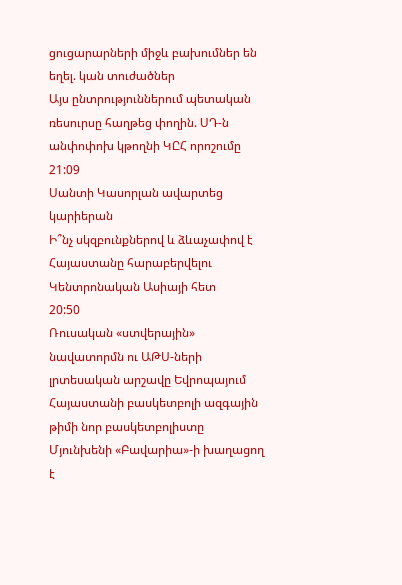ցուցարարների միջև բախումներ են եղել. կան տուժածներ
Այս ընտրություններում պետական ռեսուրսը հաղթեց փողին. ՍԴ-ն անփոփոխ կթողնի ԿԸՀ որոշումը
21:09
Սանտի Կասորլան ավարտեց կարիերան
Ի՞նչ սկզբունքներով և ձևաչափով է Հայաստանը հարաբերվելու Կենտրոնական Ասիայի հետ
20:50
Ռուսական «ստվերային» նավատորմն ու ԱԹՍ-ների լրտեսական արշավը Եվրոպայում
Հայաստանի բասկետբոլի ազգային թիմի նոր բասկետբոլիստը Մյունխենի «Բավարիա»-ի խաղացող է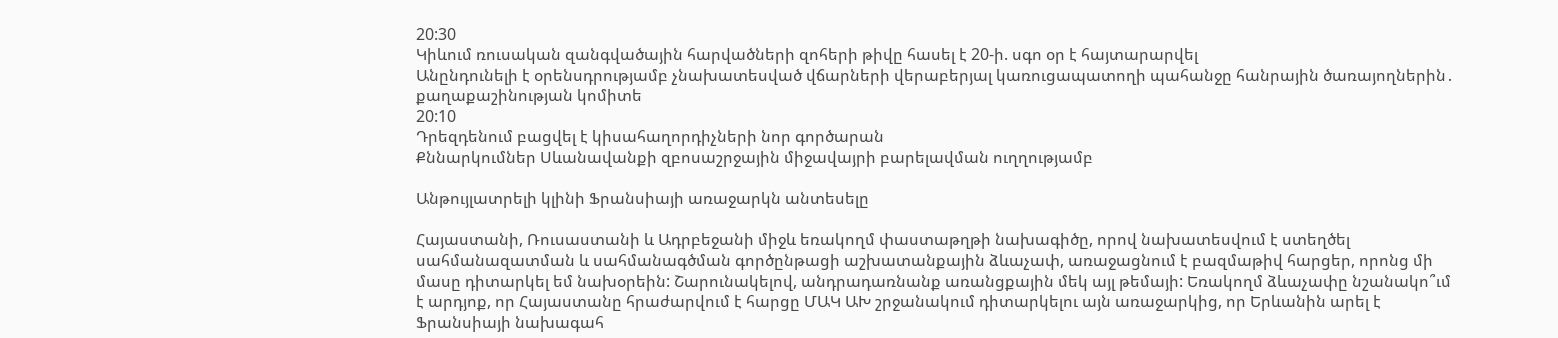20:30
Կիևում ռուսական զանգվածային հարվածների զոհերի թիվը հասել է 20-ի. սգո օր է հայտարարվել
Անընդունելի է օրենսդրությամբ չնախատեսված վճարների վերաբերյալ կառուցապատողի պահանջը հանրային ծառայողներին․ քաղաքաշինության կոմիտե
20:10
Դրեզդենում բացվել է կիսահաղորդիչների նոր գործարան
Քննարկումներ Սևանավանքի զբոսաշրջային միջավայրի բարելավման ուղղությամբ

Անթույլատրելի կլինի Ֆրանսիայի առաջարկն անտեսելը

Հայաստանի, Ռուսաստանի և Ադրբեջանի միջև եռակողմ փաստաթղթի նախագիծը, որով նախատեսվում է ստեղծել սահմանազատման և սահմանագծման գործընթացի աշխատանքային ձևաչափ, առաջացնում է բազմաթիվ հարցեր, որոնց մի մասը դիտարկել եմ նախօրեին: Շարունակելով, անդրադառնանք առանցքային մեկ այլ թեմայի: Եռակողմ ձևաչափը նշանակո՞ւմ է արդյոք, որ Հայաստանը հրաժարվում է հարցը ՄԱԿ ԱԽ շրջանակում դիտարկելու այն առաջարկից, որ Երևանին արել է Ֆրանսիայի նախագահ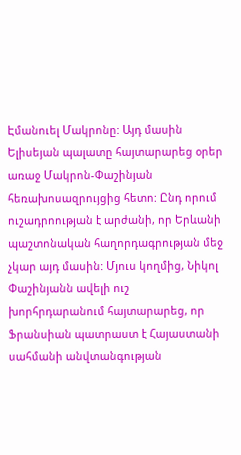Էմանուել Մակրոնը: Այդ մասին Ելիսեյան պալատը հայտարարեց օրեր առաջ Մակրոն-Փաշինյան հեռախոսազրույցից հետո: Ընդ որում ուշադրոության է արժանի, որ Երևանի պաշտոնական հաղորդագրության մեջ չկար այդ մասին: Մյուս կողմից, Նիկոլ Փաշինյանն ավելի ուշ խորհրդարանում հայտարարեց, որ Ֆրանսիան պատրաստ է Հայաստանի սահմանի անվտանգության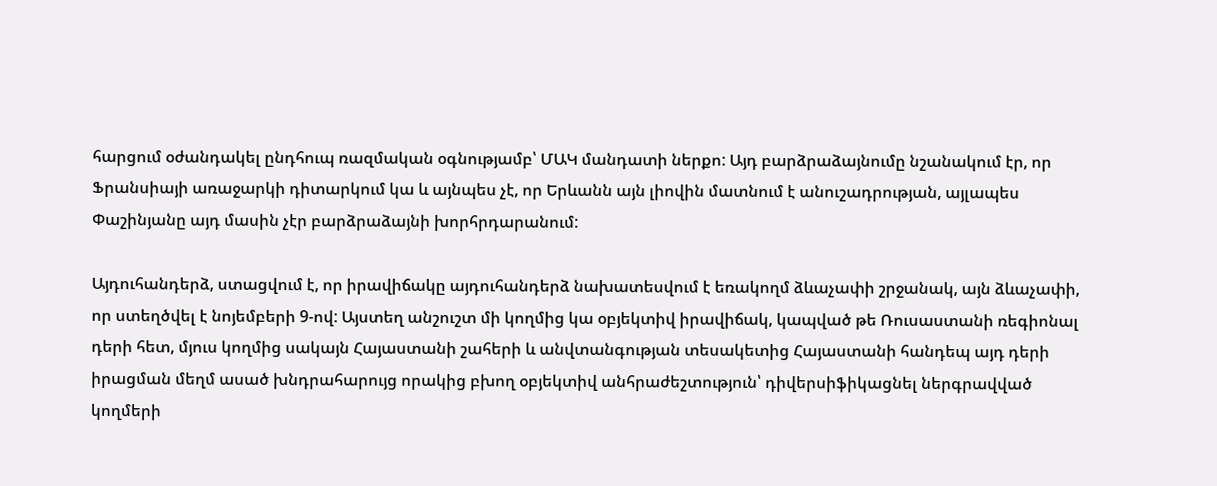հարցում օժանդակել ընդհուպ ռազմական օգնությամբ՝ ՄԱԿ մանդատի ներքո: Այդ բարձրաձայնումը նշանակում էր, որ Ֆրանսիայի առաջարկի դիտարկում կա և այնպես չէ, որ Երևանն այն լիովին մատնում է անուշադրության, այլապես Փաշինյանը այդ մասին չէր բարձրաձայնի խորհրդարանում:

Այդուհանդերձ, ստացվում է, որ իրավիճակը այդուհանդերձ նախատեսվում է եռակողմ ձևաչափի շրջանակ, այն ձևաչափի, որ ստեղծվել է նոյեմբերի 9-ով: Այստեղ անշուշտ մի կողմից կա օբյեկտիվ իրավիճակ, կապված թե Ռուսաստանի ռեգիոնալ դերի հետ, մյուս կողմից սակայն Հայաստանի շահերի և անվտանգության տեսակետից Հայաստանի հանդեպ այդ դերի իրացման մեղմ ասած խնդրահարույց որակից բխող օբյեկտիվ անհրաժեշտություն՝ դիվերսիֆիկացնել ներգրավված կողմերի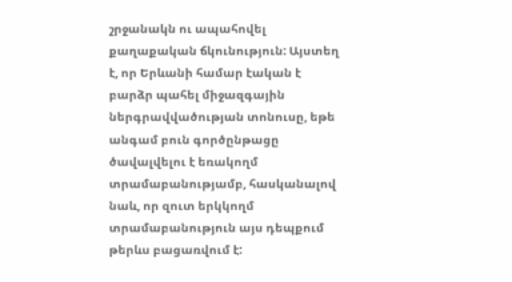շրջանակն ու ապահովել քաղաքական ճկունություն: Այստեղ է, որ Երևանի համար էական է բարձր պահել միջազգային ներգրավվածության տոնուսը, եթե անգամ բուն գործընթացը ծավալվելու է եռակողմ տրամաբանությամբ, հասկանալով նաև, որ զուտ երկկողմ տրամաբանություն այս դեպքում թերևս բացառվում է: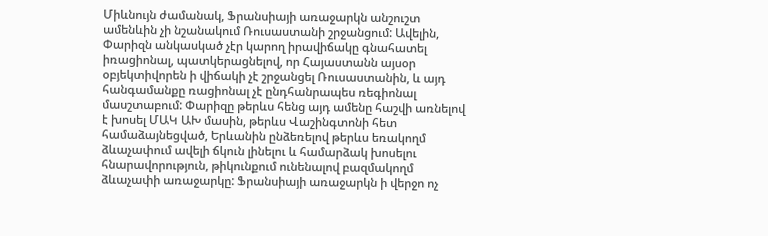Միևնույն ժամանակ, Ֆրանսիայի առաջարկն անշուշտ ամենևին չի նշանակում Ռուսաստանի շրջանցում: Ավելին, Փարիզն անկասկած չէր կարող իրավիճակը գնահատել իռացիոնալ, պատկերացնելով, որ Հայաստանն այսօր օբյեկտիվորեն ի վիճակի չէ շրջանցել Ռուսաստանին, և այդ հանգամանքը ռացիոնալ չէ ընդհանրապես ռեգիոնալ մասշտաբում: Փարիզը թերևս հենց այդ ամենը հաշվի առնելով է խոսել ՄԱԿ ԱԽ մասին, թերևս Վաշինգտոնի հետ համաձայնեցված, Երևանին ընձեռելով թերևս եռակողմ ձևաչափում ավելի ճկուն լինելու և համարձակ խոսելու հնարավորություն, թիկունքում ունենալով բազմակողմ ձևաչափի առաջարկը: Ֆրանսիայի առաջարկն ի վերջո ոչ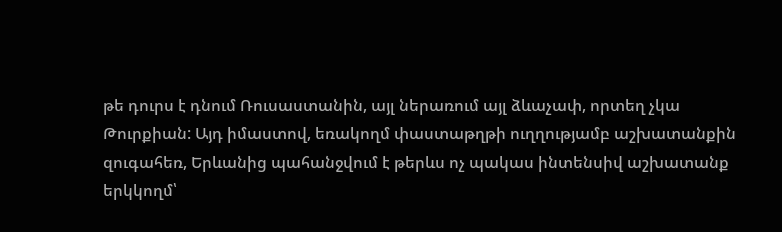թե դուրս է դնում Ռուսաստանին, այլ ներառում այլ ձևաչափ, որտեղ չկա Թուրքիան: Այդ իմաստով, եռակողմ փաստաթղթի ուղղությամբ աշխատանքին զուգահեռ, Երևանից պահանջվում է թերևս ոչ պակաս ինտենսիվ աշխատանք երկկողմ՝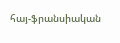հայ-ֆրանսիական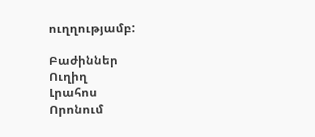ուղղությամբ:

Բաժիններ
Ուղիղ
Լրահոս
Որոնում